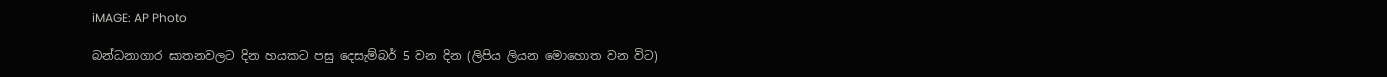iMAGE: AP Photo

බන්ධනාගාර ඝාතනවලට දින හයකට පසු දෙසැම්බර් 5 වන දින (ලිපිය ලියන මොහොත වන විට)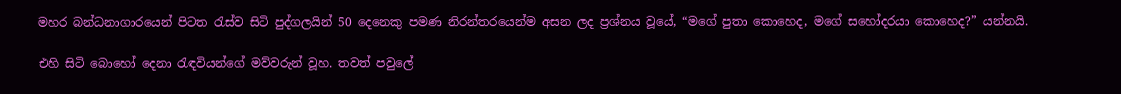මහර බන්ධනාගාරයෙන් පිටත රැස්ව සිටි පුද්ගලයින් 50 දෙනෙකු පමණ නිරන්තරයෙන්ම අසන ලද ප්‍රශ්නය වූයේ, “මගේ පුතා කොහෙද, මගේ සහෝදරයා කොහෙද?” යන්නයි.

එහි සිටි බොහෝ දෙනා රැඳවියන්ගේ මව්වරුන් වූහ. තවත් පවුලේ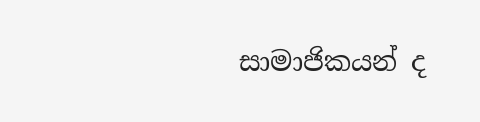සාමාජිකයන් ද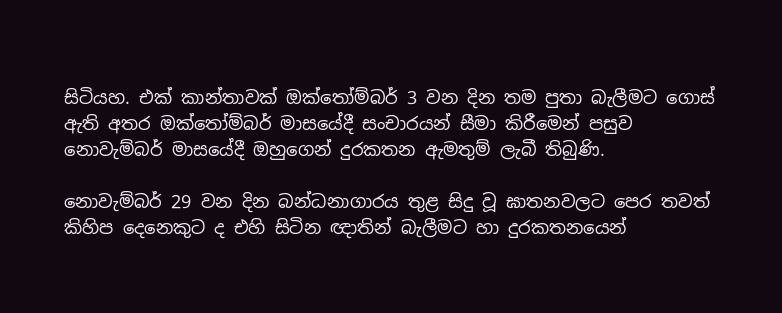සිටියහ. එක් කාන්තාවක් ඔක්තෝම්බර් 3 වන දින තම පුතා බැලීමට ගොස් ඇති අතර ඔක්තෝම්බර් මාසයේදී සංචාරයන් සීමා කිරීමෙන් පසුව නොවැම්බර් මාසයේදී ඔහුගෙන් දුරකතන ඇමතුම් ලැබී තිබුණි.

නොවැම්බර් 29 වන දින බන්ධනාගාරය තුළ සිදු වූ ඝාතනවලට පෙර තවත් කිහිප දෙනෙකුට ද එහි සිටින ඥාතින් බැලීමට හා දුරකතනයෙන්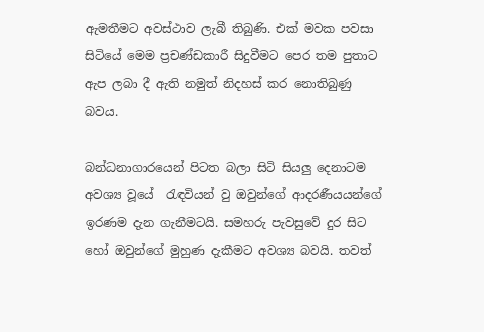ඇමතීමට අවස්ථාව ලැබී තිබුණි. එක් මවක පවසා සිටියේ මෙම ප්‍රචණ්ඩකාරී සිදුවීමට පෙර තම පුතාට ඇප ලබා දී ඇති නමුත් නිදහස් කර නොතිබුණු බවය.

බන්ධනාගාරයෙන් පිටත බලා සිටි සියලු දෙනාටම අවශ්‍ය වූයේ  රැඳවියන් වු ඔවුන්ගේ ආදරණීයයන්ගේ ඉරණම දැන ගැනීමටයි. සමහරු පැවසුවේ දුර සිට හෝ ඔවුන්ගේ මුහුණ දැකීමට අවශ්‍ය බවයි. තවත්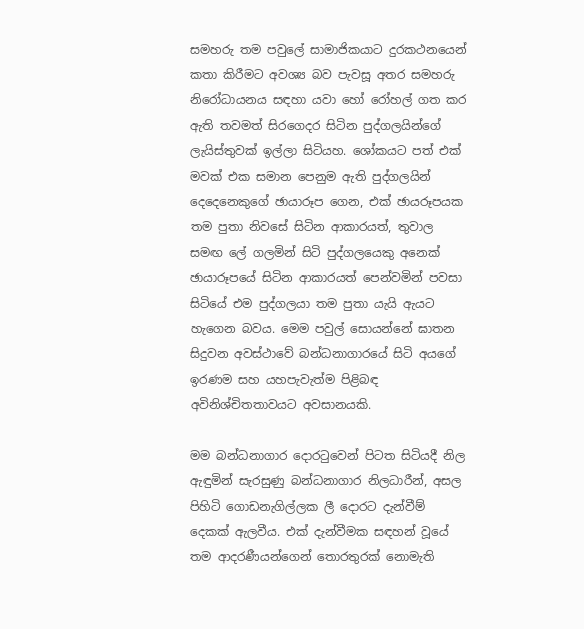සමහරු තම පවුලේ සාමාජිකයාට දුරකථනයෙන් කතා කිරීමට අවශ්‍ය බව පැවසූ අතර සමහරු නිරෝධායනය සඳහා යවා හෝ රෝහල් ගත කර ඇති තවමත් සිරගෙදර සිටින පුද්ගලයින්ගේ ලැයිස්තුවක් ඉල්ලා සිටියහ. ශෝකයට පත් එක් මවක් එක සමාන පෙනුම ඇති පුද්ගලයින් දෙදෙනෙකුගේ ඡායාරූප ගෙන, එක් ඡායරූපයක තම පුතා නිවසේ සිටින ආකාරයත්, තුවාල සමඟ ලේ ගලමින් සිටි පුද්ගලයෙකු අනෙක් ඡායාරූපයේ සිටින ආකාරයත් පෙන්වමින් පවසා සිටියේ එම පුද්ගලයා තම පුතා යැයි ඇයට හැගෙන බවය. මෙම පවුල් සොයන්නේ ඝාතන සිදුවන අවස්ථාවේ බන්ධනාගාරයේ සිටි අයගේ ඉරණම සහ යහපැවැත්ම පිළිබඳ අවිනිශ්චිතතාවයට අවසානයකි.

මම බන්ධනාගාර දොරටුවෙන් පිටත සිටියදී නිල ඇඳුමින් සැරසුණු බන්ධනාගාර නිලධාරීන්, අසල පිහිටි ගොඩනැගිල්ලක ලී දොරට දැන්වීම් දෙකක් ඇලවීය. එක් දැන්වීමක සඳහන් වූයේ තම ආදරණීයන්ගෙන් තොරතුරක් නොමැති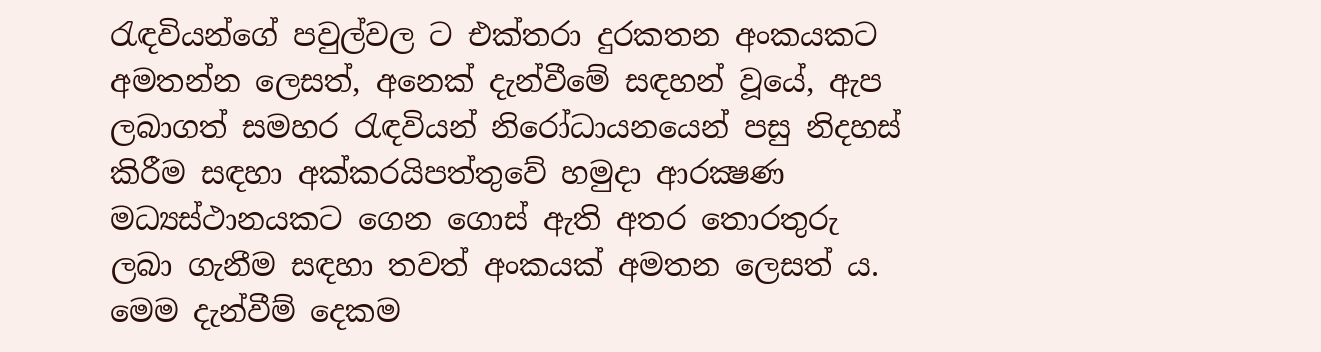රැඳවියන්ගේ පවුල්වල ට එක්තරා දුරකතන අංකයකට අමතන්න ලෙසත්, අනෙක් දැන්වීමේ සඳහන් වූයේ, ඇප ලබාගත් සමහර රැඳවියන් නිරෝධායනයෙන් පසු නිදහස් කිරීම සඳහා අක්කරයිපත්තුවේ හමුදා ආරක්‍ෂණ මධ්‍යස්ථානයකට ගෙන ගොස් ඇති අතර තොරතුරු ලබා ගැනීම සඳහා තවත් අංකයක් අමතන ලෙසත් ය. මෙම දැන්වීම් දෙකම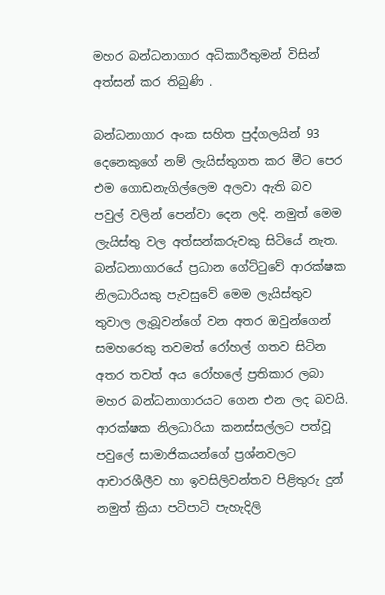මහර බන්ධනාගාර අධිකාරීතුමන් විසින් අත්සන් කර තිබුණි .

බන්ධනාගාර අංක සහිත පුද්ගලයින් 93 දෙනෙකුගේ නම් ලැයිස්තුගත කර මීට පෙර එම ගොඩනැගිල්ලෙම අලවා ඇති බව පවුල් වලින් පෙන්වා දෙන ලදි. නමුත් මෙම ලැයිස්තු වල අත්සන්කරුවකු සිටියේ නැත. බන්ධනාගාරයේ ප්‍රධාන ගේට්ටුවේ ආරක්ෂක නිලධාරියකු පැවසුවේ මෙම ලැයිස්තුව තුවාල ලැබූවන්ගේ වන අතර ඔවුන්ගෙන් සමහරෙකු තවමත් රෝහල් ගතව සිටින අතර තවත් අය රෝහලේ ප්‍රතිකාර ලබා මහර බන්ධනාගාරයට ගෙන එන ලද බවයි. ආරක්ෂක නිලධාරියා කනස්සල්ලට පත්වූ පවුලේ සාමාජිකයන්ගේ ප්‍රශ්නවලට ආචාරශීලීව හා ඉවසිලිවන්තව පිළිතුරු දුන් නමුත් ක්‍රියා පටිපාටි පැහැදිලි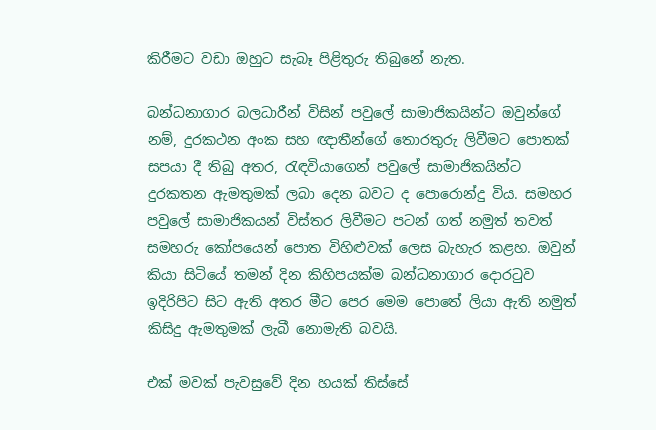කිරීමට වඩා ඔහුට සැබෑ පිළිතුරු තිබුනේ නැත.

බන්ධනාගාර බලධාරීන් විසින් පවුලේ සාමාජිකයින්ට ඔවුන්ගේ නම්, දුරකථන අංක සහ ඥාතීන්ගේ තොරතුරු ලිවීමට පොතක් සපයා දී තිබු අතර, රැඳවියාගෙන් පවුලේ සාමාජිකයින්ට දුරකතන ඇමතුමක් ලබා දෙන බවට ද පොරොන්දු විය. සමහර පවුලේ සාමාජිකයන් විස්තර ලිවීමට පටන් ගත් නමුත් තවත් සමහරු කෝපයෙන් පොත විහිළුවක් ලෙස බැහැර කළහ. ඔවුන් කියා සිටියේ තමන් දින කිහිපයක්ම බන්ධනාගාර දොරටුව ඉදිරිපිට සිට ඇති අතර මීට පෙර මෙම පොතේ ලියා ඇති නමුත් කිසිදු ඇමතුමක් ලැබී නොමැති බවයි.

එක් මවක් පැවසුවේ දින හයක් තිස්සේ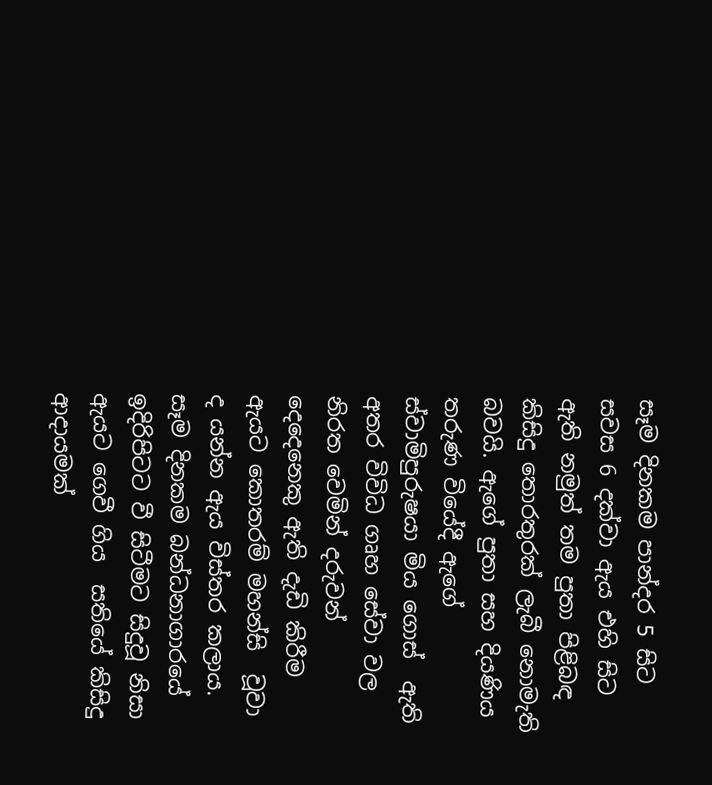සෑම දිනකම පාන්දර 5 සිට සවස 6 දක්වා ඇය එහි සිට ඇති නමුත් තම පුතා පිළිබඳ කිසිදු තොරතුරක් ලැබී නොමැති බවයි. ඇගේ පුතා සහ දියණිය තරුණ වියේදී ඇගේ ස්වාමිපුරුෂයා මිය ගොස්  ඇති අතර විවිධ ගෘහ සේවා වල නිරත වෙමින් දරුවන් දෙදෙනෙකු ඇති දැඩි කිරීම ඇයට කොතරම් මහන්සි  වූවා ද යන්න ඇය විස්තර කලාය. සෑම දිනකම බන්ධනාගාරයේ ඉදිරිපිටට වී සිටීමට සිදුවූ නිසා ඇයට ගෙවී ගිය  සතියේ කිසිදු ආදායමක්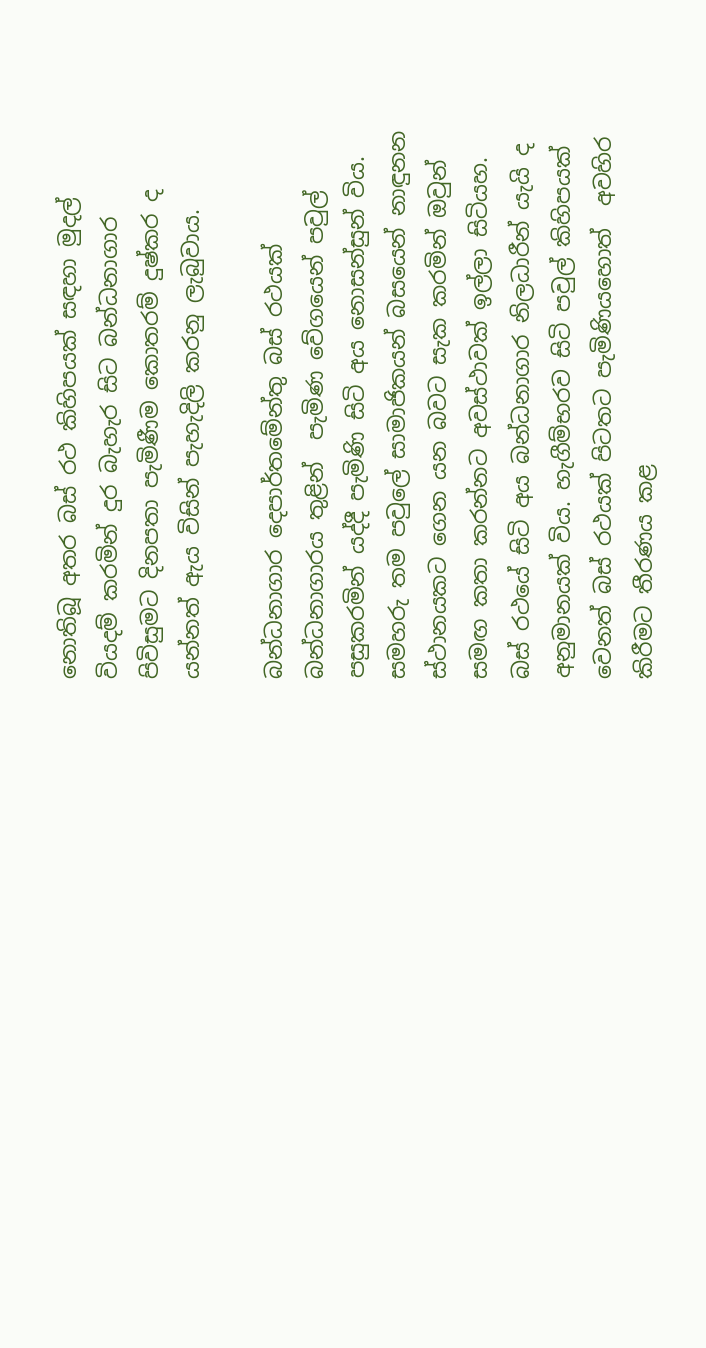නොතිබූ අතර බස් රථ කිහිපයක් සඳහා මුදල් වියදම් කරමින් දුර බැහැර සිට බන්ධනාගාර පිවිසුමට දිනපතා පැමිණීම කොතරම් දුෂ්කර ද යන්නත් ඇය විසින් පැහැදිලි කරනු ලැබුවාය.

බන්ධනාගාර දෙපාර්තමේන්තු බස් රථයක් බන්ධනාගාරය තුළින්  පැමිණ වේගයෙන් පවුල් පසුකරමින් යද්දී පැමිණි සිටි අය නොසන්සුන් විය. සමහරු තම පවුලේ සාමාජිකයන් බසයෙන් නාඳුනන ස්ථානයකට ගෙන යන බවට සැක කරමින් ඔවුන් සමඟ කතා කරන්නට අවස්ථාවක් ඉල්ලා සිටියහ. බස් රථයේ සිටි අය බන්ධනාගාර නිලධාරීන් යැයි ද අනුමානයක් විය. හැගීම්භරව සිටි පවුල් කිහිපයක් වෙනත් බස් රථයක් පිටතට පැමිණියහොත්  අවහිර කිරීමට තීරණය කළ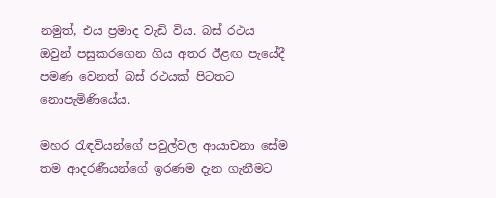නමුත්, එය ප්‍රමාද වැඩි විය. බස් රථය ඔවුන් පසුකරගෙන ගිය අතර ඊළඟ පැයේදී පමණ වෙනත් බස් රථයක් පිටතට නොපැමිණියේය.

මහර රැඳවියන්ගේ පවුල්වල ආයාචනා සේම තම ආදරණීයන්ගේ ඉරණම දැන ගැනීමට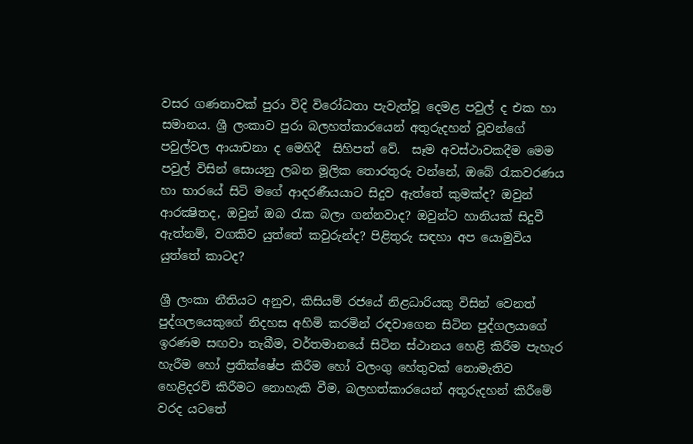වසර ගණනාවක් පුරා විදි විරෝධතා පැවැත්වූ දෙමළ පවුල් ද එක හා සමානය. ශ්‍රී ලංකාව පුරා බලහත්කාරයෙන් අතුරුදහන් වූවන්ගේ පවුල්වල ආයාචනා ද මෙහිදී  සිහිපත් වේ.  සෑම අවස්ථාවකදීම මෙම පවුල් විසින් සොයනු ලබන මූලික තොරතුරු වන්නේ, ඔබේ රැකවරණය හා භාරයේ සිටි මගේ ආදරණීයයාට සිදුව ඇත්තේ කුමක්ද? ඔවුන් ආරක්‍ෂිතද, ඔවුන් ඔබ රැක බලා ගන්නවාද? ඔවුන්ට හානියක් සිදුවී ඇත්නම්, වගකිව යුත්තේ කවුරුන්ද? පිළිතුරු සඳහා අප යොමුවිය යුත්තේ කාටද?

ශ්‍රී ලංකා නීතියට අනුව, කිසියම් රජයේ නිළධාරියකු විසින් වෙනත් පුද්ගලයෙකුගේ නිදහස අහිමි කරමින් රඳවාගෙන සිටින පුද්ගලයාගේ ඉරණම සඟවා තැබීම, වර්තමානයේ සිටින ස්ථානය හෙළි කිරීම පැහැර හැරීම හෝ ප්‍රතික්ෂේප කිරීම හෝ වලංගු හේතුවක් නොමැතිව හෙළිදරව් කිරීමට නොහැකි වීම, බලහත්කාරයෙන් අතුරුදහන් කිරීමේ වරද යටතේ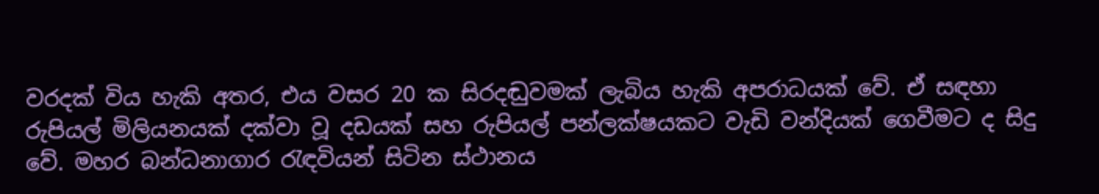වරදක් විය හැකි අතර, එය වසර 20 ක සිරදඬුවමක් ලැබිය හැකි අපරාධයක් වේ. ඒ සඳහා රුපියල් මිලියනයක් දක්වා වූ දඩයක් සහ රුපියල් පන්ලක්ෂයකට වැඩි වන්දියක් ගෙවීමට ද සිදු වේ. මහර බන්ධනාගාර රැඳවියන් සිටින ස්ථානය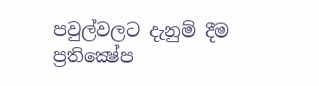පවුල්වලට දැනුම් දීම ප්‍රතික්‍ෂේප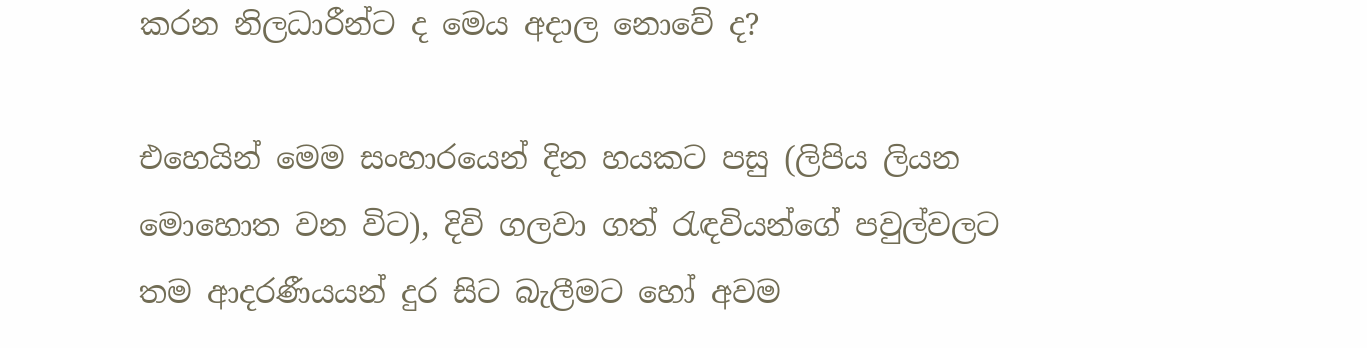කරන නිලධාරීන්ට ද මෙය අදාල නොවේ ද?

එහෙයින් මෙම සංහාරයෙන් දින හයකට පසු (ලිපිය ලියන මොහොත වන විට), දිවි ගලවා ගත් රැඳවියන්ගේ පවුල්වලට තම ආදරණීයයන් දුර සිට බැලීමට හෝ අවම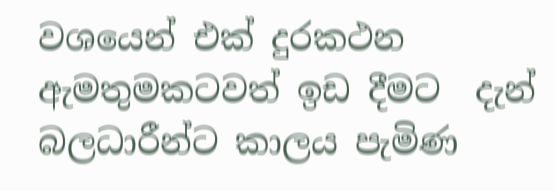වශයෙන් එක් දුරකථන ඇමතුමකටවත් ඉඩ දීමට  දැන් බලධාරීන්ට කාලය පැමිණ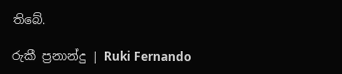තිබේ.

රුකී ප්‍රනාන්දු | Ruki Fernando